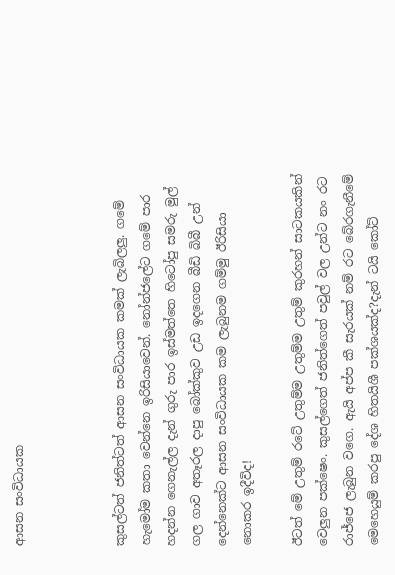ආසන සංවිධායක



කුසල්ටත් ජනිත්ටත් ආසන සංවිධායක කමක් ලැබිලලු. ගමේ හැමෝම කතා වෙන්නෙ ඉරිසියාවෙන්. නෝන්ජලේට ගමේ පාර හදන්න ගෙනැල්ල දැන් ගුරු පාර ඉස්මත්තෙ හිටෝපු සමරු මුල් ගල ගාව අතෑරල දාපු බෝක්කුව උඩ ඉදගෙන බීඩි බිබී උන් දෙන්නෙක්ට ආසන සංවිධායක කම ලැබුනම ගම්මු ඊරිසියා නොකර ඉදීවිද!

ඊටත් මේ උතුම් රටේ උතුම්ම උතුම්ම උතුම් කුරහන් සාටකයකින් වෙලුන පක්ෂෙං. කුසල්ගෙත් ජනිත්ගෙත් පවුල් වල උන්ට නං රට රාජ්ජෙ ලැබුන වගෙ. ඇයි අප්ප කී සැරයක් නම් රට බේරගැනීමේ මෙහෙයුම් කරපු දේශ හිතයිශී පක්ශයක්ද?දැන් ටයි කෝට්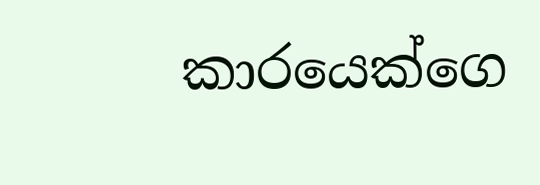කාරයෙක්ගෙ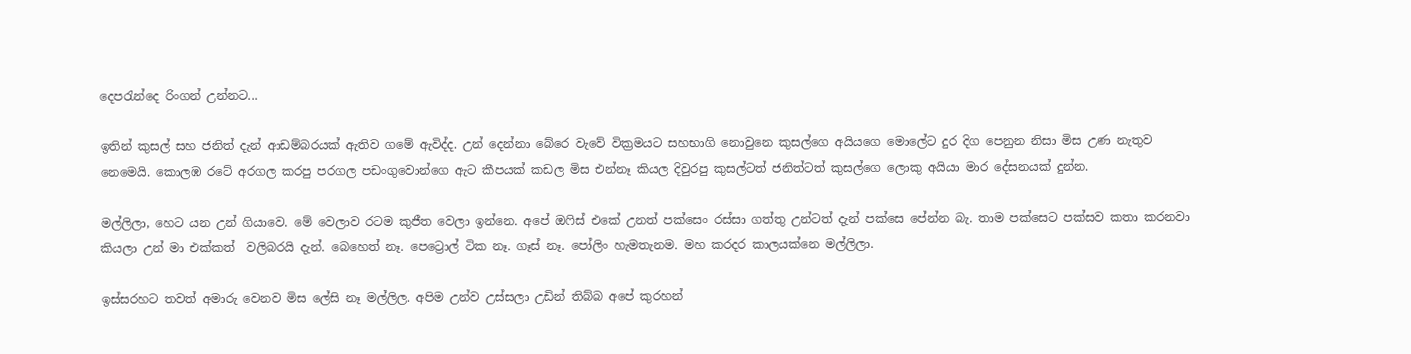දෙපරැන්දෙ රිංගන් උන්නට...

ඉතින් කුසල් සහ ජනිත් දැන් ආඩම්බරයක් ඇතිව ගමේ ඇවිද්ද. උන් දෙන්නා බේරෙ වැවේ වික්‍රමයට සහභාගි නොවුනෙ කුසල්ගෙ අයියගෙ මොලේට දුර දිග පෙනුන නිසා මිස උණ නැතුව නෙමෙයි. කොලඹ රටේ අරගල කරපු පරගල පඩංගුවොන්ගෙ ඇට කීපයක් කඩල මිස එන්නෑ කියල දිවුරපු කුසල්ටත් ජනිත්ටත් කුසල්ගෙ ලොකු අයියා මාර දේසනයක් දුන්න.

මල්ලිලා, හෙට යන උන් ගියාවෙ. මේ වෙලාව රටම කුජීත වෙලා ඉන්නෙ. අපේ ඔෆිස් එකේ උනත් පක්සෙං රස්සා ගත්තු උන්ටත් දැන් පක්සෙ පේන්න බැ. තාම පක්සෙට පක්සව කතා කරනවා කියලා උන් මා එක්කත්  වලිබරයි දැන්. බෙහෙත් නෑ. පෙට්‍රොල් ටික නෑ. ගෑස් නෑ. පෝලිං හැමතැනම. මහ කරදර කාලයක්නෙ මල්ලිලා.

ඉස්සරහට තවත් අමාරු වෙනව මිස ලේසි නෑ මල්ලිල. අපිම උන්ව උස්සලා උඩින් තිබ්බ අපේ කුරහන්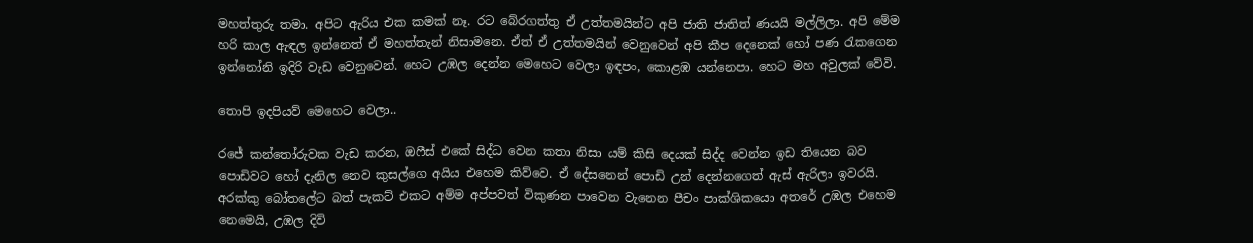මහත්තුරු තමා. අපිට ඇරිය එක කමක් නෑ. රට බේරගත්තු ඒ උත්තමයින්ට අපි ජාති ජාතිත් ණයයි මල්ලිලා. අපි මේම හරි කාල ඇඳල ඉන්නෙත් ඒ මහත්තැන් නිසාමනෙ. ඒත් ඒ උත්තමයින් වෙනුවෙන් අපි කීප දෙනෙක් හෝ පණ රැකගෙන ඉන්නෝනි ඉදිරි වැඩ වෙනුවෙන්. හෙට උඹල දෙන්න මෙහෙට වෙලා ඉඳපං, කොළඹ යන්නෙපා. හෙට මහ අවුලක් වේවි.

තොපි ඉදපියව් මෙහෙට වෙලා..

රජේ කන්තෝරුවක වැඩ කරන, ඔෆීස් එකේ සිද්ධ වෙන කතා නිසා යම් කිසි දෙයක් සිද්ද වෙන්න ඉඩ තියෙන බව පොඩිවට හෝ දැනිල නෙව කුසල්ගෙ අයිය එහෙම කිව්වෙ. ඒ දේසනෙන් පොඩි උන් දෙන්නගෙත් ඇස් ඇරිලා ඉවරයි. අරක්කු බෝතලේට බත් පැකට් එකට අම්ම අප්පවත් විකුණන පාවෙන වැනෙන පීචං පාක්ශිකයො අතරේ උඹල එහෙම නෙමෙයි, උඹල දිවි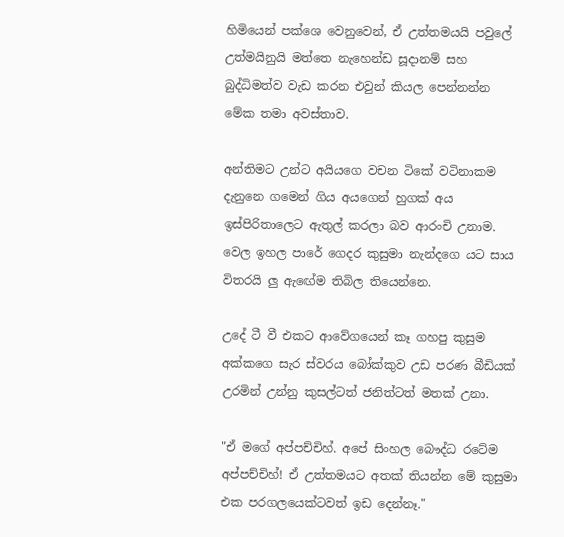හිමියෙන් පක්ශෙ වෙනුවෙන්, ඒ උත්තමයයි පවුලේ උත්මයිනුයි මත්තෙ නැහෙන්ඩ සූදානම් සහ බුද්ධිමත්ව වැඩ කරන එවුන් කියල පෙන්නන්න මේක තමා අවස්තාව.

අන්තිමට උන්ට අයියගෙ වචන ටිකේ වටිනාකම දැනුනෙ ගමෙන් ගිය අයගෙන් හුගක් අය ඉස්පිරිතාලෙට ඇතුල් කරලා බව ආරංචි උනාම. වෙල ඉහල පාරේ ගෙදර කුසුමා නැන්දගෙ යට සාය විතරයි ලු ඇඟේම තිබිල තියෙන්නෙ.

උදේ ටී වී එකට ආවේගයෙන් කෑ ගහපු කුසුම අක්කගෙ සැර ස්වරය බෝක්කුව උඩ පරණ බීඩියක් උරමින් උන්නු කුසල්ටත් ජනිත්ටත් මතක් උනා.

"ඒ මගේ අප්පච්චිහ්. අපේ සිංහල බෞද්ධ රටේම අප්පච්චිහ්! ඒ උත්තමයට අතක් තියන්න මේ කුසුමා එක පරගලයෙක්ටවත් ඉඩ දෙන්නෑ."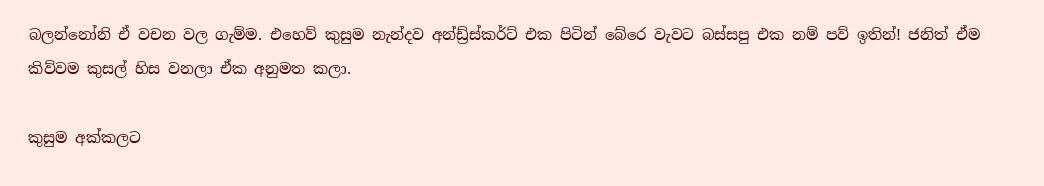බලන්නෝනි ඒ වචන වල ගැම්ම. එහෙව් කුසුම නැන්දව අන්ඩ්‍ර්ස්කර්ට් එක පිටින් බේරෙ වැවට බස්සපු එක නම් පව් ඉතින්! ජනිත් ඒම කිව්වම කුසල් හිස වනලා ඒක අනුමත කලා.

කුසුම අක්කලට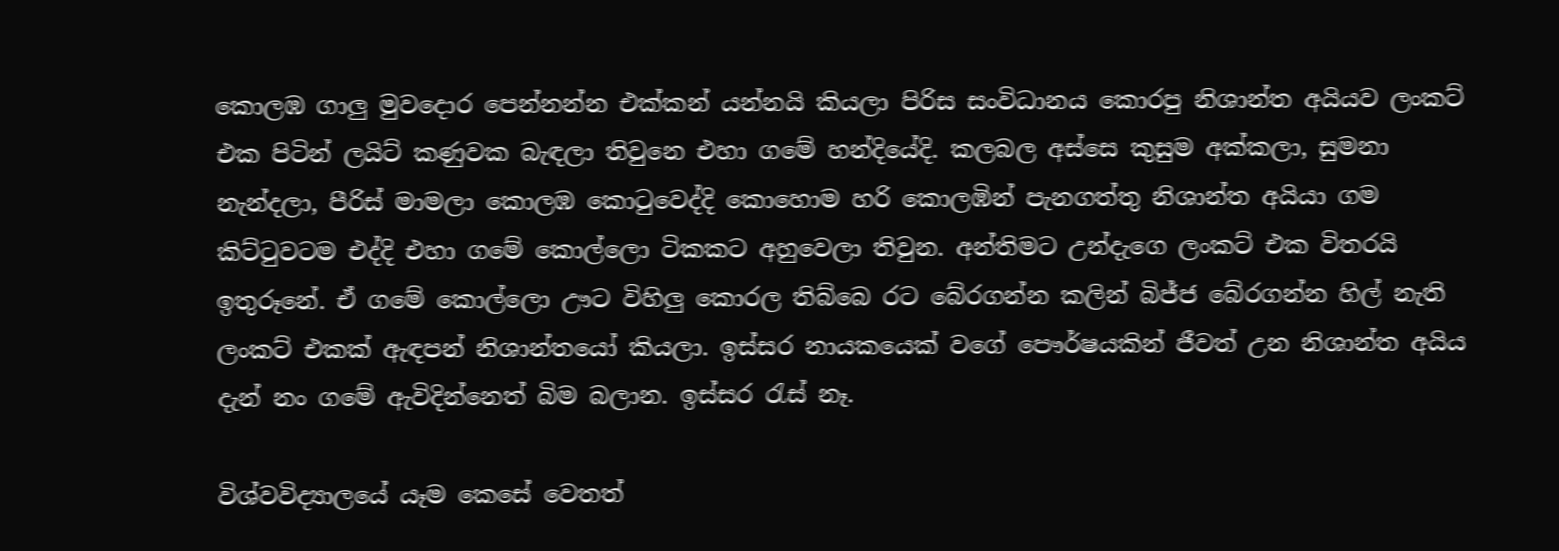කොලඹ ගාලු මුවදොර පෙන්නන්න එක්කන් යන්නයි කියලා පිරිස සංවිධානය කොරපු නිශාන්ත අයියව ලංකට් එක පිටින් ලයිට් කණුවක බැඳලා තිවුනෙ එහා ගමේ හන්දියේදි. කලබල අස්සෙ කුසුම අක්කලා, සුමනා නැන්දලා, පීරිස් මාමලා කොලඹ කොටුවෙද්දි කොහොම හරි කොලඹින් පැනගත්තු නිශාන්ත අයියා ගම කිට්ටුවටම එද්දි එහා ගමේ කොල්ලො ටිකකට අහුවෙලා තිවුන. අන්තිමට උන්දැගෙ ලංකට් එක විතරයි ඉතුරූනේ. ඒ ගමේ කොල්ලො ඌට විහිලු කොරල තිබ්බෙ රට බේරගන්න කලින් බිජ්ජ බේරගන්න හිල් නැති ලංකට් එකක් ඇඳපන් නිශාන්තයෝ කියලා. ඉස්සර නායකයෙක් වගේ පෞර්ෂයකින් ජීවත් උන නිශාන්ත අයිය දැන් නං ගමේ ඇවිදින්නෙත් බිම බලාන. ඉස්සර රැස් නෑ.

විශ්වවිද්‍යාලයේ යෑම කෙසේ වෙතත්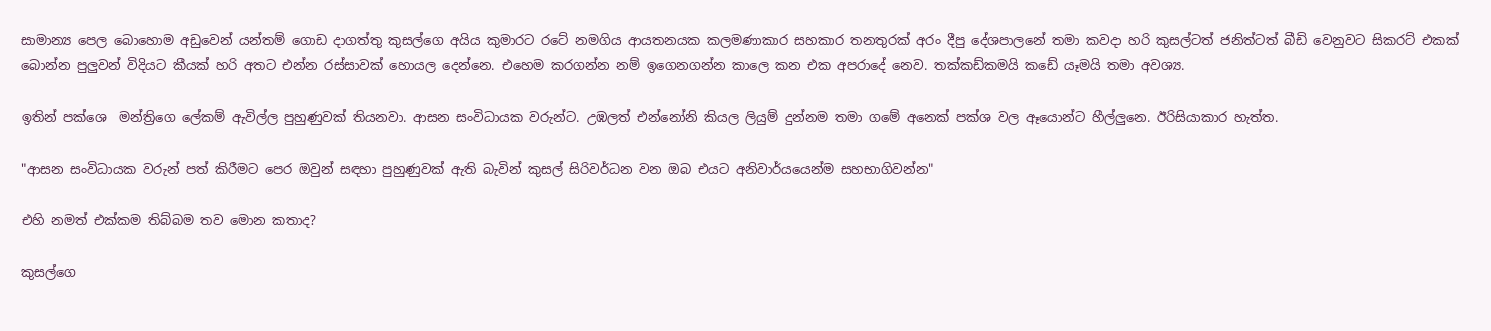සාමාන්‍ය පෙල බොහොම අඩුවෙන් යන්තම් ගොඩ දාගත්තු කුසල්ගෙ අයිය කුමාරට රටේ නමගිය ආයතනයක කලමණාකාර සහකාර තනතුරක් අරං දීපු දේශපාලනේ තමා කවදා හරි කුසල්ටත් ජනිත්ටත් බීඩි වෙනුවට සිකරට් එකක් බොන්න පුලුවන් විදියට කීයක් හරි අතට එන්න රස්සාවක් හොයල දෙන්නෙ. එහෙම කරගන්න නම් ඉගෙනගන්න කාලෙ කන එක අපරාදේ නෙව. තක්කඩ්කමයි කඩේ යෑමයි තමා අවශ්‍ය.

ඉතින් පක්ශෙ  මන්ත්‍රිගෙ ලේකම් ඇවිල්ල පුහුණුවක් තියනවා. ආසන සංවිධායක වරුන්ට. උඹලත් එන්නෝනි කියල ලියුම් දුන්නම තමා ගමේ අනෙක් පක්ශ වල ඈයොන්ට හීල්ලුනෙ. ඊරිසියාකාර හැත්ත.

"ආසන සංවිධායක වරුන් පත් කිරීමට පෙර ඔවුන් සඳහා පුහුණුවක් ඇති බැවින් කුසල් සිරිවර්ධන වන ඔබ එයට අනිවාර්යයෙන්ම සහභාගිවන්න"

එහි නමත් එක්කම තිබ්බම තව මොන කතාද?

කුසල්ගෙ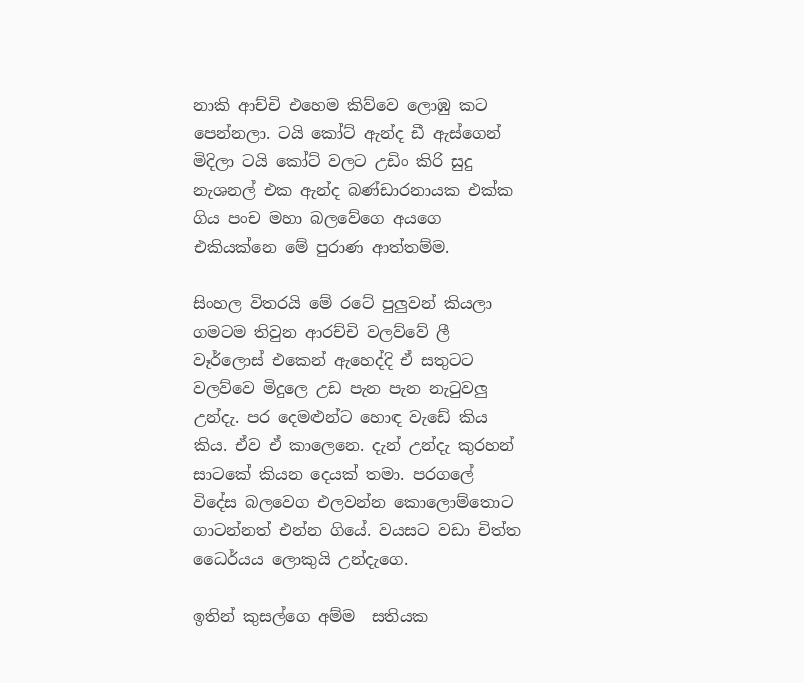නාකි ආච්චි එහෙම කිව්වෙ ලොඹු කට පෙන්නලා. ටයි කෝට් ඇන්ද ඩී ඇස්ගෙන් මිදිලා ටයි කෝට් වලට උඩිං කිරි සුදු නැශනල් එක ඇන්ද බණ්ඩාරනායක එක්ක ගිය පංච මහා බලවේගෙ අයගෙ එකියක්නෙ මේ පුරාණ ආත්තම්ම.

සිංහල විතරයි මේ රටේ පුලුවන් කියලා ගමටම තිවුන ආරච්චි වලව්වේ ලී වෑර්ලොස් එකෙන් ඇහෙද්දි ඒ සතුටට වලව්වෙ මිදුලෙ උඩ පැන පැන නැටුවලු උන්දැ. පර දෙමළුන්ට හොඳ වැඩේ කිය කිය. ඒව ඒ කාලෙනෙ. දැන් උන්දැ කුරහන් සාටකේ කියන දෙයක් තමා. පරගලේ විදේස බලවෙග එලවන්න කොලොම්තොට ගාටන්නත් එන්න ගියේ. වයසට වඩා චිත්ත ධෛර්යය ලොකුයි උන්දැගෙ.

ඉතින් කුසල්ගෙ අම්ම  සතියක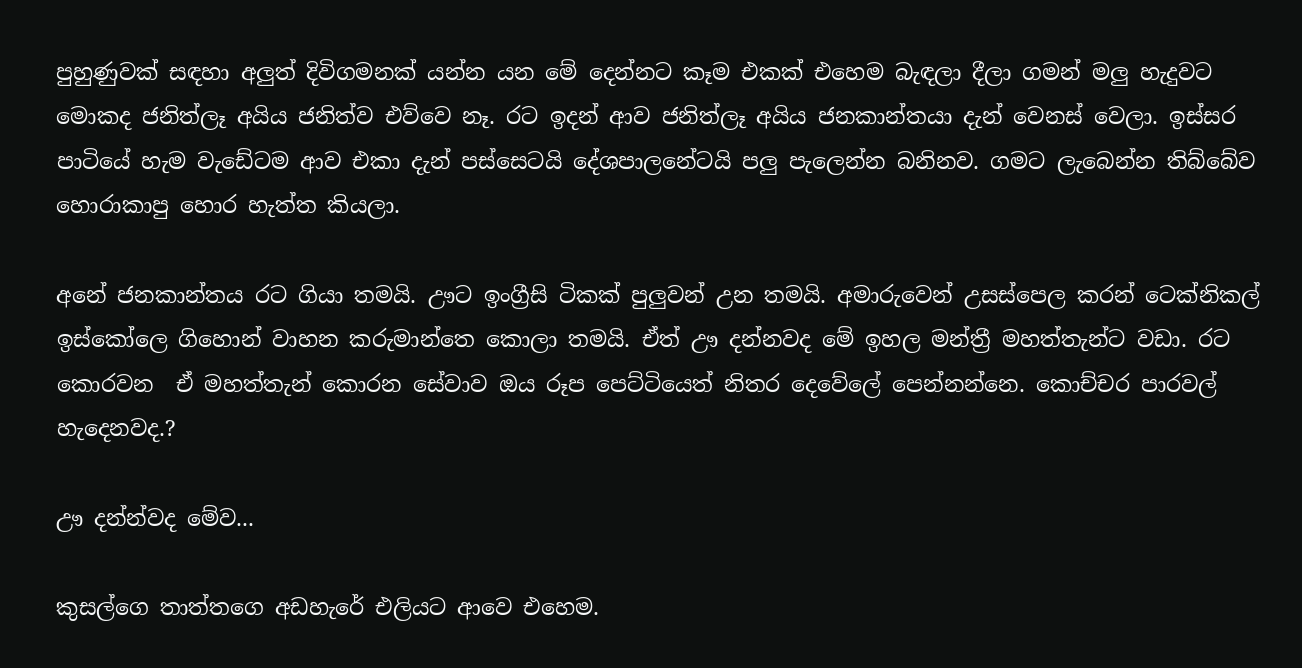පුහුණුවක් සඳහා අලුත් දිවිගමනක් යන්න යන මේ දෙන්නට කෑම එකක් එහෙම බැඳලා දීලා ගමන් මලු හැදුවට මොකද ජනිත්ලෑ අයිය ජනිත්ව එව්වෙ නෑ. රට ඉදන් ආව ජනිත්ලෑ අයිය ජනකාන්තයා දැන් වෙනස් වෙලා. ඉස්සර පාටියේ හැම වැඩේටම ආව එකා දැන් පස්සෙටයි දේශපාලනේටයි පලු පැලෙන්න බනිනව. ගමට ලැබෙන්න තිබ්බේව හොරාකාපු හොර හැත්ත කියලා.

අනේ ජනකාන්තය රට ගියා තමයි. ඌට ඉංග්‍රීසි ටිකක් පුලුවන් උන තමයි. අමාරුවෙන් උසස්පෙල කරන් ටෙක්නිකල් ඉස්කෝලෙ ගිහොන් වාහන කරුමාන්තෙ කොලා තමයි. ඒත් ඌ දන්නවද මේ ඉහල මන්ත්‍රී මහත්තැන්ට වඩා. රට කොරවන  ඒ මහත්තැන් කොරන සේවාව ඔය රූප පෙට්ටියෙත් නිතර දෙවේලේ පෙන්නන්නෙ. කොච්චර පාරවල් හැදෙනවද.?

ඌ දන්න්වද මේව...

කුසල්ගෙ තාත්තගෙ අඩහැරේ එලියට ආවෙ එහෙම.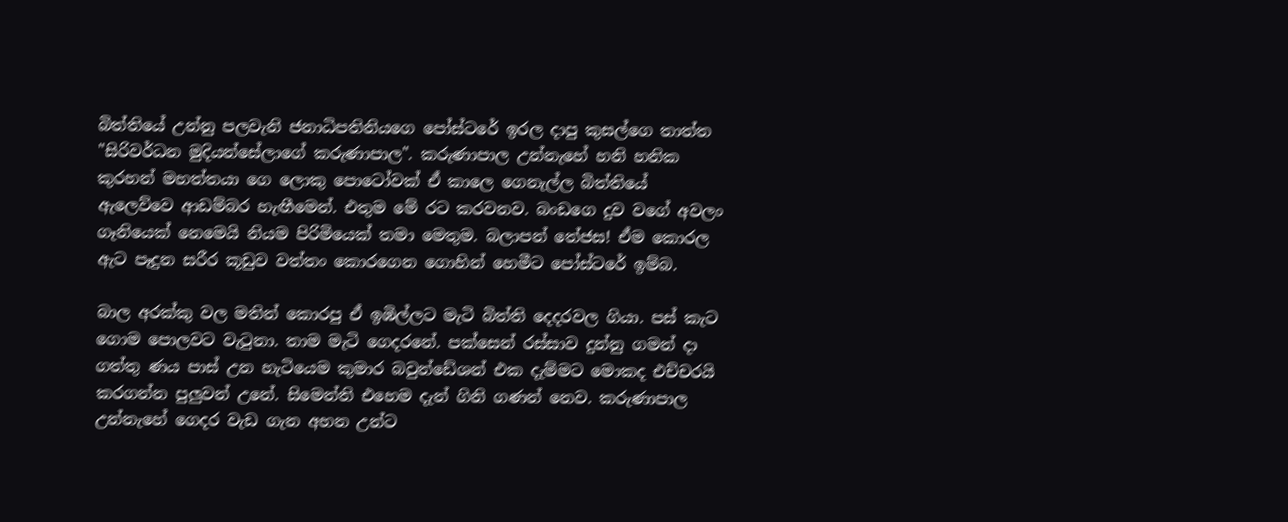බිත්තියේ උන්නු පලවැනි ජනාධිපතිනියගෙ පෝස්ටරේ ඉරල දාපු කුසල්ගෙ තාත්ත "සිරිවර්ධන මුදියන්සේලාගේ කරුණාපාල". කරුණාපාල උන්නැහේ හනි හනික කුරහන් මහත්තයා ගෙ ලොකු පොටෝවක් ඒ කාලෙ ගෙනැල්ල බිත්තියේ ඇලෙව්වෙ ආඩම්බර හැඟීමෙන්. එතුම මේ රට කරවනව. බංඩගෙ දුව වගේ අවලං ගෑනියෙක් නෙමෙයි නියම පිරිමියෙක් තමා මෙතුම. බලාපන් තේජස! ඒම කොරල ඇට පෑදුන සරීර කූඩුව වත්තං කොරගෙන ගොහින් හෙමීට පෝස්ටරේ ඉම්බ.

බාල අරක්කු වල මතින් කොරපු ඒ ඉඹිල්ලට මැටි බිත්ති දෙදරවල ගියා. පස් කැට ගොම පොලවට වැටුනා. තාම මැටි ගෙදරනේ. පක්සෙන් රස්සාව දුන්නු ගමන් දා ගත්තු ණය පාස් උන හැටියෙම කුමාර බවුන්ඩේශන් එක දැම්මට මොකද එච්චරයි කරගන්න පුලුවන් උනේ. සිමෙන්ති එහෙම දැන් ගිනි ගණන් නෙව. කරුණාපාල උන්නැහේ ගෙදර වැඩ ගැන අහන උන්ට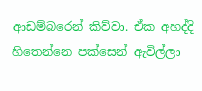ආඩම්බරෙන් කිව්වා. ඒක අහද්දි හිතෙන්නෙ පක්සෙන් ඇවිල්ලා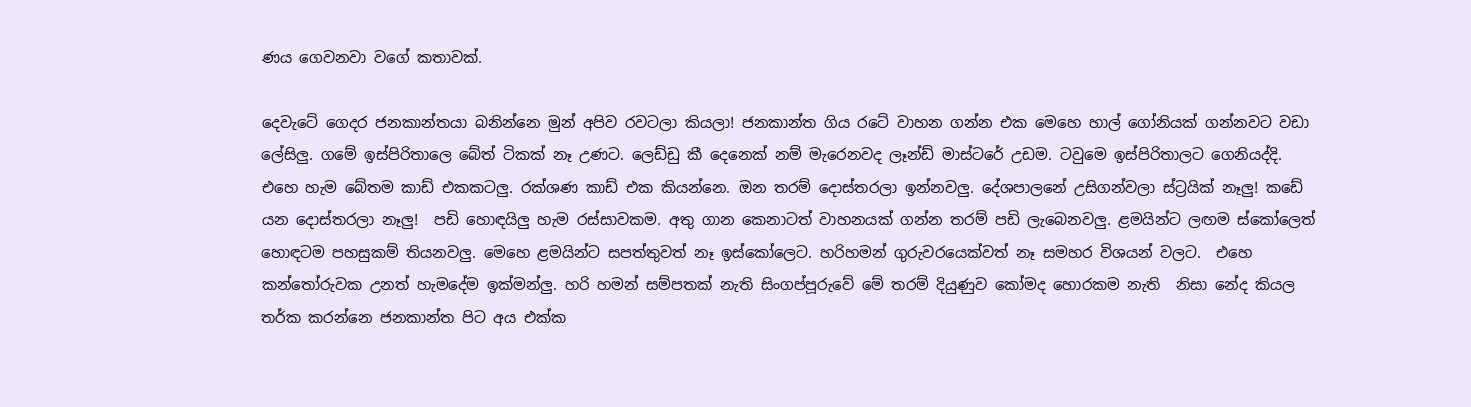ණය ගෙවනවා වගේ කතාවක්.

දෙවැටේ ගෙදර ජනකාන්තයා බනින්නෙ මුන් අපිව රවටලා කියලා! ජනකාන්ත ගිය රටේ වාහන ගන්න එක මෙහෙ හාල් ගෝනියක් ගන්නවට වඩා ලේසිලු. ගමේ ඉස්පිරිතාලෙ බේත් ටිකක් නෑ උණට. ලෙඩ්ඩු කී දෙනෙක් නම් මැරෙනවද ලෑන්ඩ් මාස්ටරේ උඩම. ටවුමෙ ඉස්පිරිතාලට ගෙනියද්දි. එහෙ හැම බේතම කාඩ් එකකටලු. රක්ශණ කාඩ් එක කියන්නෙ. ඔන තරම් දොස්තරලා ඉන්නවලු. දේශපාලනේ උසිගන්වලා ස්ට්‍රයික් නෑලු! කඩේ යන දොස්තරලා නෑලු!  පඩි හොඳයිලු හැම රස්සාවකම. අතු ගාන කෙනාටත් වාහනයක් ගන්න තරම් පඩි ලැබෙනවලු. ළමයින්ට ලඟම ස්කෝලෙත් හොඳටම පහසුකම් තියනවලු. මෙහෙ ළමයින්ට සපත්තුවත් නෑ ඉස්කෝලෙට. හරිහමන් ගුරුවරයෙක්වත් නෑ සමහර විශයන් වලට.  එහෙ කන්තෝරුවක උනත් හැමදේම ඉක්මන්ලු. හරි හමන් සම්පතක් නැති සිංගප්පූරුවේ මේ තරම් දියුණුව කෝමද හොරකම නැති  නිසා නේද කියල තර්ක කරන්නෙ ජනකාන්ත පිට අය එක්ක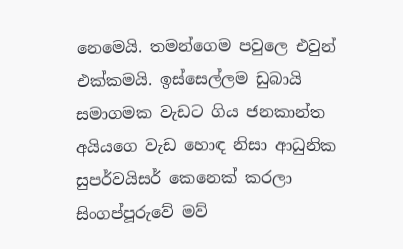නෙමෙයි. තමන්ගෙම පවුලෙ එවුන් එක්කමයි. ඉස්සෙල්ලම ඩුබායි සමාගමක වැඩට ගිය ජනකාන්ත අයියගෙ වැඩ හොඳ නිසා ආධුනික සුපර්වයිසර් කෙනෙක් කරලා සිංගප්පූරුවේ මව්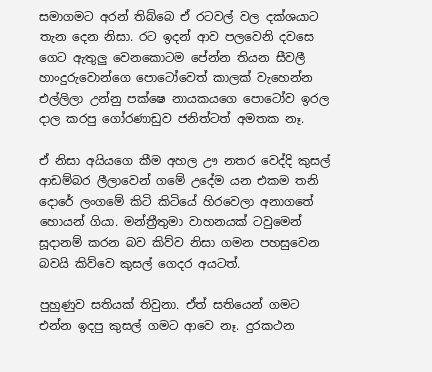සමාගමට අරන් තිබ්බෙ ඒ රටවල් වල දක්ශයාට තැන දෙන නිසා. රට ඉදන් ආව පලවෙනි දවසෙ ගෙට ඇතුලු වෙනකොටම පේන්න තියන සීවලී හාංදුරුවොන්ගෙ පොටෝවෙත් කාලක් වැහෙන්න එල්ලිලා උන්නු පක්ෂෙ නායකයගෙ පොටෝව ඉරල දාල කරපු ගෝරණාඩුව ජනිත්ටත් අමතක නෑ.

ඒ නිසා අයියගෙ කීම අහල ඌ නතර වෙද්දි කුසල් ආඩම්බර ලීලාවෙන් ගමේ උදේම යන එකම තනි දොරේ ලංගමේ කිටි කිටියේ හිරවෙලා අනාගතේ හොයන් ගියා. මන්ත්‍රීතුමා වාහනයක් ටවුමෙන් සූදානම් කරන බව කිව්ව නිසා ගමන පහසුවෙන බවයි කිව්වෙ කුසල් ගෙදර අයටත්.

පුහුණුව සතියක් තිවුනා. ඒත් සතියෙන් ගමට එන්න ඉදපු කුසල් ගමට ආවෙ නෑ. දුරකථන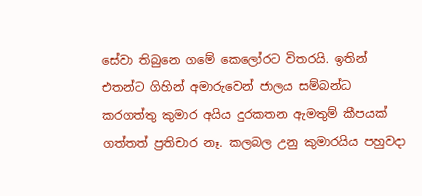සේවා තිබුනෙ ගමේ කෙලෝරට විතරයි. ඉතින් එතන්ට ගිහින් අමාරුවෙන් ජාලය සම්බන්ධ කරගත්තු කුමාර අයිය දුරකතන ඇමතුම් කීපයක් ගත්තත් ප්‍රතිචාර නෑ. කලබල උනු කුමාරයිය පහුවදා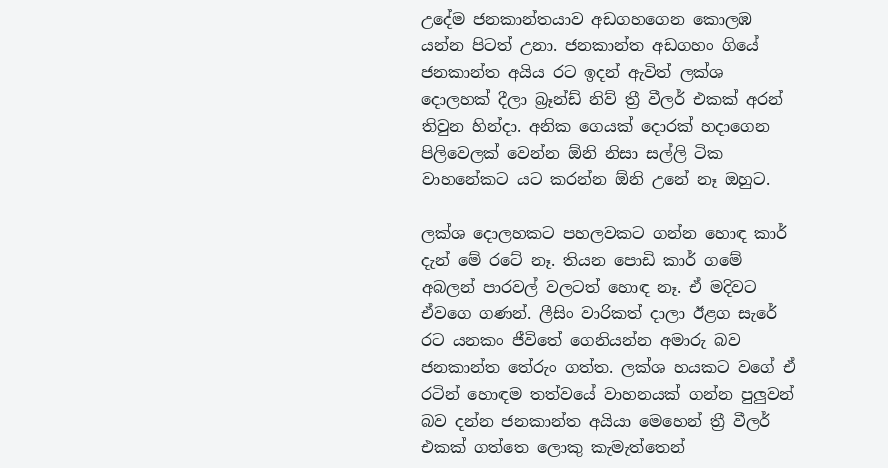උදේම ජනකාන්තයාව අඩගහගෙන කොලඹ යන්න පිටත් උනා. ජනකාන්ත අඩගහං ගියේ ජනකාන්ත අයිය රට ඉදන් ඇවිත් ලක්ශ දොලහක් දීලා බ්‍රෑන්ඩ් නිව් ත්‍රී වීලර් එකක් අරන් තිවුන හින්දා. අනික ගෙයක් දොරක් හදාගෙන පිලිවෙලක් වෙන්න ඕනි නිසා සල්ලි ටික වාහනේකට යට කරන්න ඕනි උනේ නෑ ඔහුට.

ලක්ශ දොලහකට පහලවකට ගන්න හොඳ කාර් දැන් මේ රටේ නෑ. තියන පොඩි කාර් ගමේ අබලන් පාරවල් වලටත් හොඳ නෑ. ඒ මදිවට ඒවගෙ ගණන්. ලීසිං වාරිකත් දාලා ඊළග සැරේ රට යනකං ජීවිතේ ගෙනියන්න අමාරු බව ජනකාන්ත තේරුං ගත්ත. ලක්ශ හයකට වගේ ඒ රටින් හොඳම තත්වයේ වාහනයක් ගන්න පුලුවන් බව දන්න ජනකාන්ත අයියා මෙහෙන් ත්‍රී වීලර් එකක් ගත්තෙ ලොකු කැමැත්තෙන්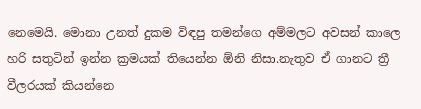නෙමෙයි. මොනා උනත් දුකම විඳපු තමන්ගෙ අම්මලට අවසන් කාලෙ හරි සතුටින් ඉන්න ක්‍රමයක් තියෙන්න ඕනි නිසා.නැතුව ඒ ගානට ත්‍රී වීලරයක් කියන්නෙ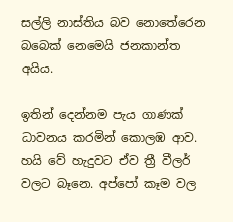සල්ලි නාස්තිය බව නොතේරෙන බබෙක් නෙමෙයි ජනකාන්ත අයිය.

ඉතින් දෙන්නම පැය ගාණක් ධාවනය කරමින් කොලඹ ආව.  හයි වේ හැදුවට ඒව ත්‍රී වීලර් වලට බෑනෙ. අප්පෝ කෑම වල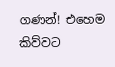ගණන්! එහෙම කිව්වට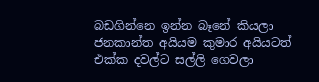බඩගින්නෙ ඉන්න බෑනේ කියලා ජනකාන්ත අයියම කුමාර අයියටත් එක්ක දවල්ට සල්ලි ගෙවලා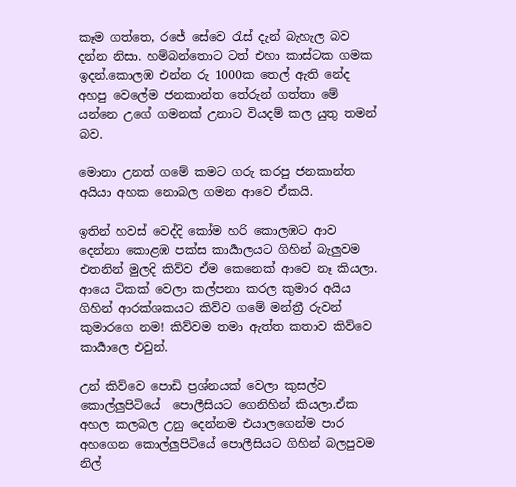කෑම ගත්තෙ, රජේ සේවෙ රැස් දැන් බැහැල බව දන්න නිසා. හම්බන්තොට ටත් එහා කාස්ටක ගමක ඉදන්.කොලඹ එන්න රු 1000ක තෙල් ඇති නේද අහපු වෙලේම ජනකාන්ත තේරුන් ගත්තා මේ යන්නෙ උගේ ගමනක් උනාට වියදම් කල යුතු තමන් බව.

මොනා උනත් ගමේ කමට ගරු කරපු ජනකාන්ත අයියා අහක නොබල ගමන ආවෙ ඒකයි.

ඉතින් හවස් වෙද්දි කෝම හරි කොලඹට ආව දෙන්නා කොළඹ පක්ස කාර්‍යාලයට ගිහින් බැලුවම එතනින් මුලදි කිව්ව ඒම කෙනෙක් ආවෙ නෑ කියලා. ආයෙ ටිකක් වෙලා කල්පනා කරල කුමාර අයිය ගිහින් ආරක්ශකයට කිව්ව ගමේ මන්ත්‍රී රුවන් කුමාරගෙ නම! කිව්වම තමා ඇත්ත කතාව කිව්වෙ කාර්‍යාලෙ එවුන්.

උන් කිව්වෙ පොඩි ප්‍රශ්නයක් වෙලා කුසල්ව කොල්ලුපිටියේ  පොලීසියට ගෙනිහින් කියලා.ඒක අහල කලබල උනු දෙන්නම එයාලගෙන්ම පාර අහගෙන කොල්ලුපිටියේ පොලීසියට ගිහින් බලපුවම නිල්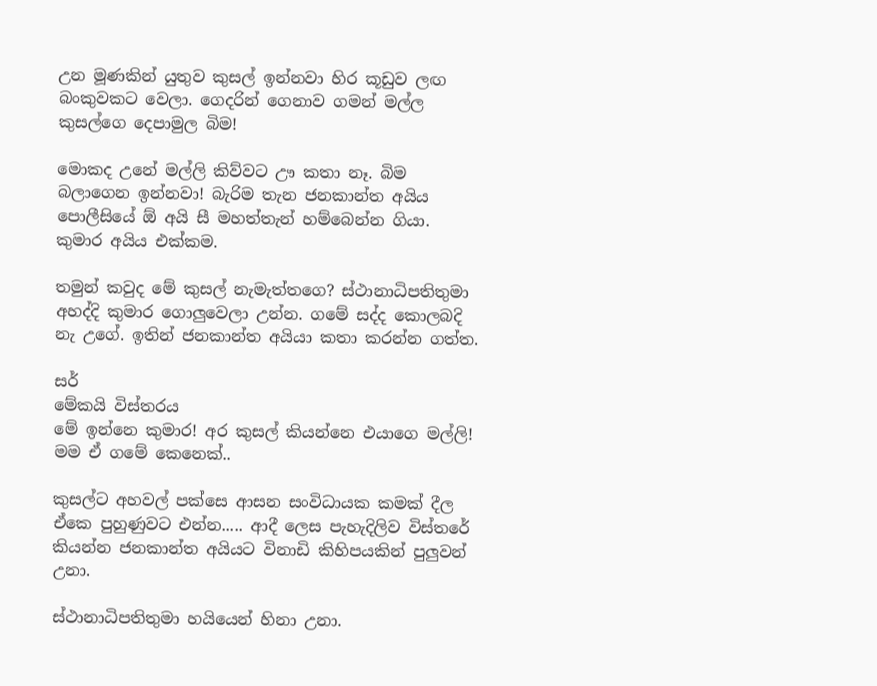උන මූණකින් යුතුව කුසල් ඉන්නවා හිර කූඩුව ලඟ බංකුවකට වෙලා. ගෙදරින් ගෙනාව ගමන් මල්ල කුසල්ගෙ දෙපාමුල බිම!

මොකද උනේ මල්ලි කිව්වට ඌ කතා නෑ. බිම බලාගෙන ඉන්නවා! බැරිම තැන ජනකාන්ත අයිය පොලීසියේ ඕ අයි සී මහත්තැන් හම්බෙන්න ගියා. කුමාර අයිය එක්කම.

තමුන් කවුද මේ කුසල් නැමැත්තගෙ? ස්ථානාධිපතිතුමා අහද්දි කුමාර ගොලුවෙලා උන්න. ගමේ සද්ද කොලබදි නැ උගේ. ඉතින් ජනකාන්ත අයියා කතා කරන්න ගත්ත.

සර්
මේකයි විස්තරය
මේ ඉන්නෙ කුමාර! අර කුසල් කියන්නෙ එයාගෙ මල්ලි! මම ඒ ගමේ කෙනෙක්..

කුසල්ට අහවල් පක්සෙ ආසන සංවිධායක කමක් දීල ඒකෙ පුහුණුවට එන්න..... ආදී ලෙස පැහැදිලිව විස්තරේ කියන්න ජනකාන්ත අයියට විනාඩි කිහිපයකින් පුලුවන් උනා.

ස්ථානාධිපතිතුමා හයියෙන් හිනා උනා.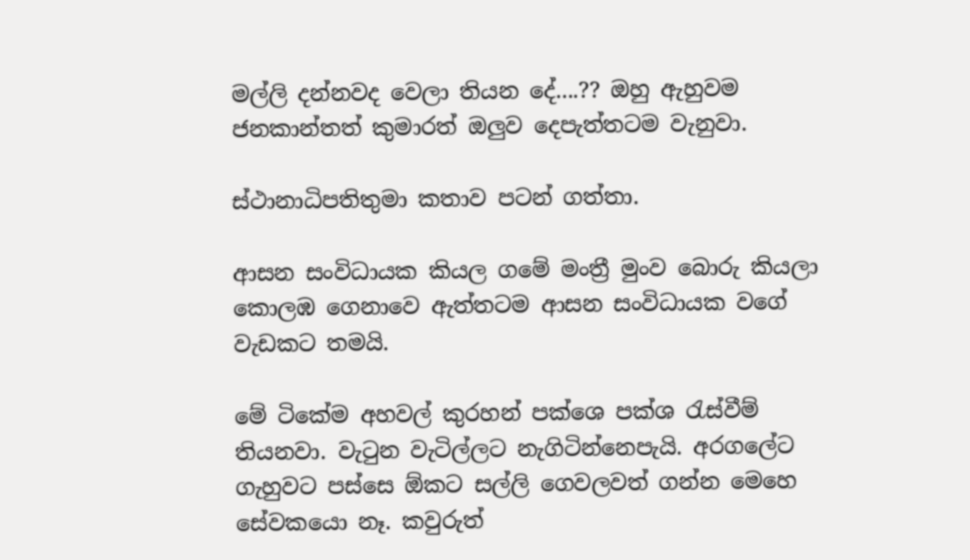මල්ලි දන්නවද වෙලා තියන දේ....?? ඔහු ඇහුවම ජනකාන්තත් කුමාරත් ඔලුව දෙපැත්තටම වැනුවා.

ස්ථානාධිපතිතුමා කතාව පටන් ගත්තා.

ආසන සංවිධායක කියල ගමේ මංත්‍රී මුංව බොරු කියලා කොලඹ ගෙනාවෙ ඇත්තටම ආසන සංවිධායක වගේ වැඩකට තමයි.

මේ ටිකේම අහවල් කුරහන් පක්ශෙ පක්ශ රැස්වීම් තියනවා. වැටුන වැටිල්ලට නැගිටින්නෙපැයි. අරගලේට ගැහුවට පස්සෙ ඕකට සල්ලි ගෙවලවත් ගන්න මෙහෙ සේවකයො නෑ. කවුරුත්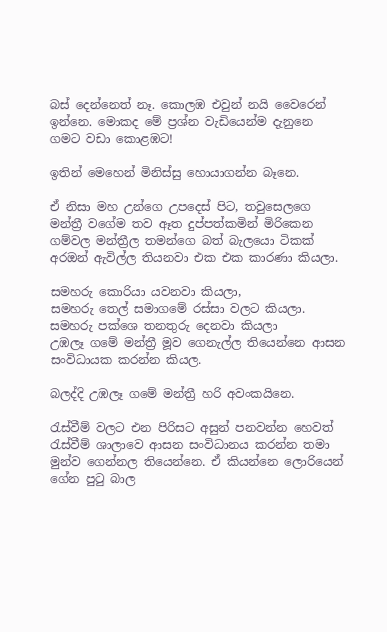බස් දෙන්නෙත් නෑ. කොලඹ එවුන් නයි වෛරෙන් ඉන්නෙ. මොකද මේ ප්‍රශ්න වැඩියෙන්ම දැනුනෙ ගමට වඩා කොළඹට!

ඉතින් මෙහෙන් මිනිස්සු හොයාගන්න බෑනෙ.

ඒ නිසා මහ උන්ගෙ උපදෙස් පිට, තවුසෙලගෙ මන්ත්‍රී වගේම තව ඈත දුප්පත්කමින් මිරිකෙන ගම්වල මන්ත්‍රීල තමන්ගෙ බත් බැලයො ටිකක් අරඔන් ඇවිල්ල තියනවා එක එක කාරණා කියලා.

සමහරු කොරියා යවනවා කියලා,
සමහරු තෙල් සමාගමේ රස්සා වලට කියලා.
සමහරු පක්ශෙ තනතුරු දෙනවා කියලා
උඹලෑ ගමේ මන්ත්‍රී මූව ගෙනැල්ල තියෙන්නෙ ආසන සංවිධායක කරන්න කියල.

බලද්දි උඹලෑ ගමේ මන්ත්‍රී හරි අවංකයිනෙ.

රැස්වීම් වලට එන පිරිසට අසුන් පනවන්න හෙවත් රැස්වීම් ශාලාවෙ ආසන සංවිධානය කරන්න තමා මුන්ව ගෙන්නල තියෙන්නෙ. ඒ කියන්නෙ ලොරියෙන් ගේන පුටු බාල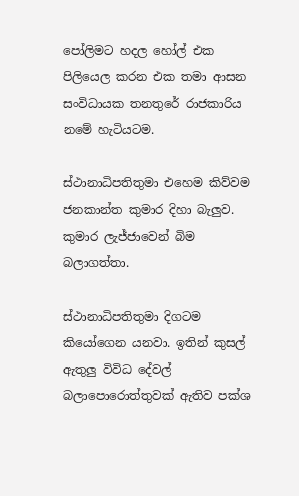පෝලිමට හදල හෝල් එක පිලියෙල කරන එක තමා ආසන සංවිධායක තනතුරේ රාජකාරිය නමේ හැටියටම.

ස්ථානාධිපතිතුමා එහෙම කිව්වම ජනකාන්ත කුමාර දිහා බැලුව. කුමාර ලැජ්ජාවෙන් බිම බලාගත්තා.

ස්ථානාධිපතිතුමා දිගටම කියෝගෙන යනවා. ඉතින් කුසල් ඇතුලු විවිධ දේවල් බලාපොරොත්තුවක් ඇතිව පක්ශ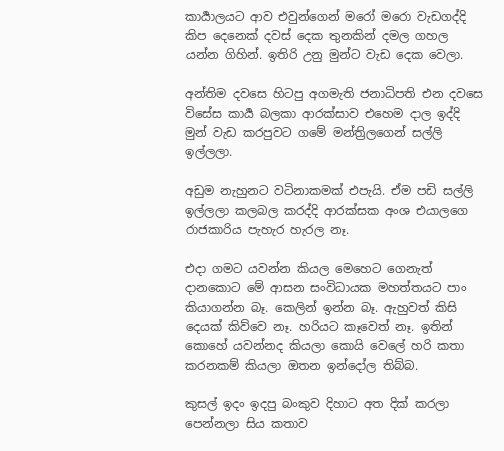කාර්‍යාලයට ආව එවුන්ගෙන් මරෝ මරො වැඩගද්දි කිප දෙනෙක් දවස් දෙක තුනකින් දමල ගහල යන්න ගිහින්. ඉතිරි උනු මුන්ට වැඩ දෙක වෙලා.

අන්තිම දවසෙ හිටපු අගමැති ජනාධිපති එන දවසෙ විසේස කාර්‍ය බලකා ආරක්සාව එහෙම දාල ඉද්දි මුන් වැඩ කරපුවට ගමේ මන්ත්‍රිලගෙන් සල්ලි ඉල්ලලා.

අඩුම නැහුනට වටිනාකමක් එපැයි. ඒම පඩි සල්ලි ඉල්ලලා කලබල කරද්දි ආරක්සක අංශ එයාලගෙ රාජකාරිය පැහැර හැරල නෑ.

එදා ගමට යවන්න කියල මෙහෙට ගෙනැත් දානකොට මේ ආසන සංවිධායක මහත්තයට පාං කියාගන්න බෑ. කෙලින් ඉන්න බෑ. ඇහුවත් කිසි දෙයක් කිව්වෙ නෑ. හරියට කෑවෙත් නෑ. ඉතින් කොහේ යවන්නද කියලා කොයි වෙලේ හරි කතා කරනකම් කියලා ඔතන ඉන්දෝල තිබ්බ.

කුසල් ඉදං ඉදපු බංකුව දිහාට අත දික් කරලා පෙන්නලා සිය කතාව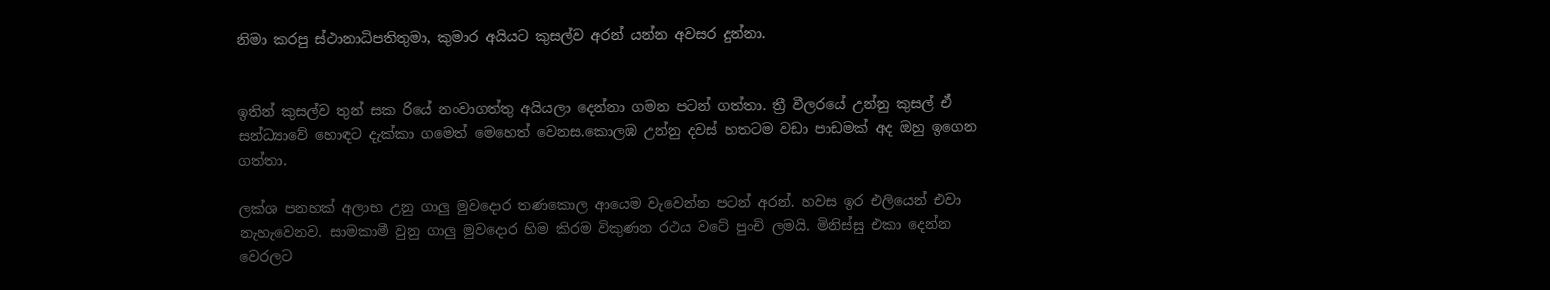නිමා කරපු ස්ථානාධිපතිතුමා, කුමාර අයියට කුසල්ව අරන් යන්න අවසර දුන්නා.


ඉතින් කුසල්ව තුන් සක රියේ නංවාගත්තු අයියලා දෙන්නා ගමන පටන් ගත්තා. ත්‍රී වීලරයේ උන්නු කුසල් ඒ සන්ධ්‍යාවේ හොඳට දැක්කා ගමෙත් මෙහෙත් වෙනස.කොලඹ උන්නු දවස් හතටම වඩා පාඩමක් අද ඔහු ඉගෙන ගත්‍තා.

ලක්ශ පනහක් අලාභ උනු ගාලු මුවදොර තණකොල ආයෙම වැවෙන්න පටන් අරන්. හවස ඉර එලියෙන් එවා නැහැවෙනව. සාමකාමී වුනු ගාලු මුවදොර හිම කිරම විකුණන රථය වටේ පුංචි ලමයි. මිනිස්සු එකා දෙන්න වෙරලට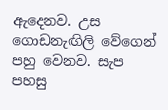ඇදෙනව. උස ගොඩනැඟිලි වේගෙන් පහු වෙනව. සැප පහසු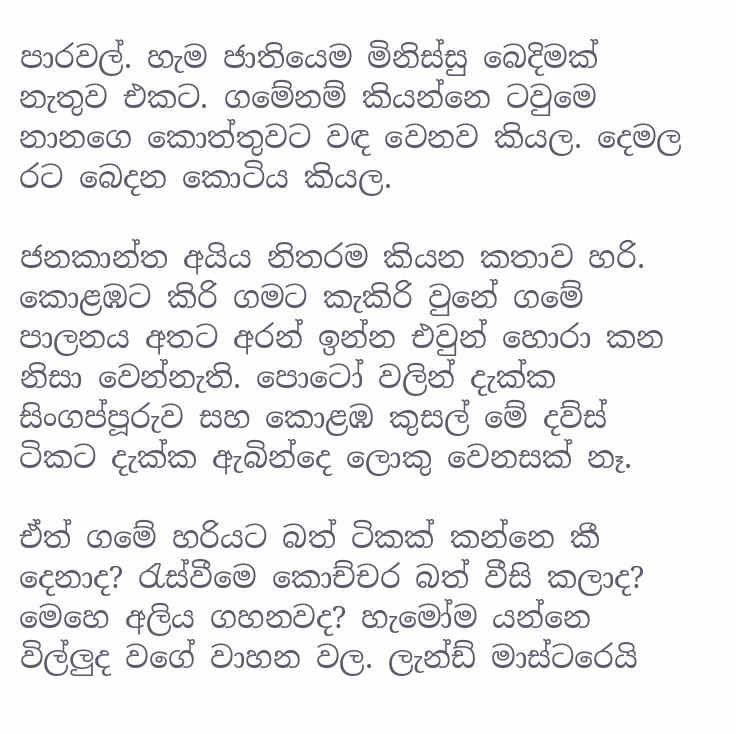පාරවල්. හැම ජාතියෙම මිනිස්සු බෙදිමක් නැතුව එකට. ගමේනම් කියන්නෙ ටවුමෙ නානගෙ කොත්තුවට වඳ වෙනව කියල. දෙමල රට බෙදන කොටිය කියල.

ජනකාන්ත අයිය නිතරම කියන කතාව හරි. කොළඹට කිරි ගමට කැකිරි වුනේ ගමේ පාලනය අතට අරන් ඉන්න එවුන් හොරා කන නිසා වෙන්නැති. පොටෝ වලින් දැක්ක සිංගප්පූරුව සහ කොළඹ කුසල් මේ දව්ස් ටිකට දැක්ක ඇබින්දෙ ලොකු වෙනසක් නෑ.

ඒත් ගමේ හරියට බත් ටිකක් කන්නෙ කී දෙනාද? රැස්වීමෙ කොච්චර බත් වීසි කලාද? මෙහෙ අලිය ගහනවද? හැමෝම යන්නෙ විල්ලුද වගේ වාහන වල. ලැන්ඩ් මාස්ටරෙයි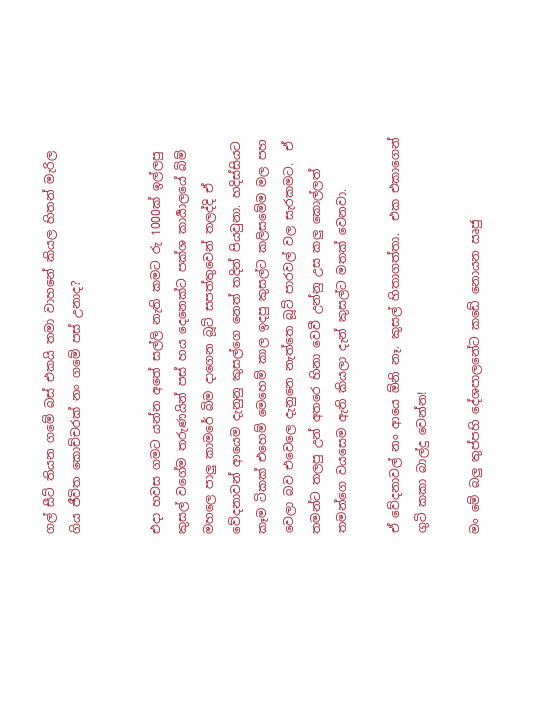ගල් සීට් තියන ගමේ බස් එකයි තමා වාහනේ කියල හිතන් මැරිල ගිය ජීවිත කොච්චරක් නං ගමේ පස් උනාද?


එදා හවස ගමට යන්න අතේ සල්ලි නැති කමට රු 1000ක් ඉල්ලපු කුසල් වගේම තරුණයින් පස් හය දෙනෙක්ට පක්ශ කාර්‍යාලයේ බිම් මහලෙ පාලු කාමරේ බිම දාගෙන බූට් සපත්තුවෙන් තලද්දි ඒ වේදනාවන් ආයෙම දැනුනු කුසල්ගෙ නෙත් තදින් පියවුනා. හදිස්සියට කෑම ටිකක් එහෙම් මෙහෙම් කාල ඉදපු කුසල්ට කලිසමේම මල පහ වෙලා බව එවෙලෙ දැනුනෙ නැත්තෙ බූට් පාරවල් වල සැරකමට.  ඒ තමන්ට තලපු උන් අතරෙ හිනා වෙවී උන්නු උස කලු කොල්ලත් තමන්ගෙ වයසෙම ඇති කියලා දැන් කුසල්ට මතක් වෙනවා.

ඒ වේදනාවල් නං ආයෙ ඕනි නෑ. කුසල් හිතාගත්තා.  එක එකාගෙන් ගුටි කකා බාල්දු වෙන්න!

මං මේ බලු තුප්පහි දේශපාලනේට කඩේ නොයන ඍජු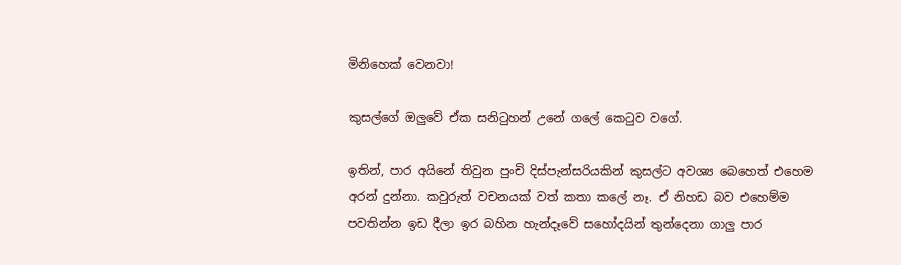මිනිහෙක් වෙනවා!

කුසල්ගේ ඔලුවේ ඒක සනිටුහන් උනේ ගලේ කෙටුව වගේ.

ඉතින්, පාර අයිනේ තිවුන පුංචි දිස්පැන්සරියකින් කුසල්ට අවශ්‍ය බෙහෙත් එහෙම අරන් දුන්නා. කවුරුත් වචනයක් වත් කතා කලේ නෑ. ඒ නිහඩ බව එහෙම්ම පවතින්න ඉඩ දීලා ඉර බහින හැන්දෑවේ සහෝදයින් තුන්දෙනා ගාලු පාර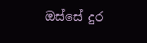ඔස්සේ දුර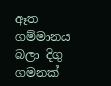ඈත ගම්මානය බලා දිගු ගමනක්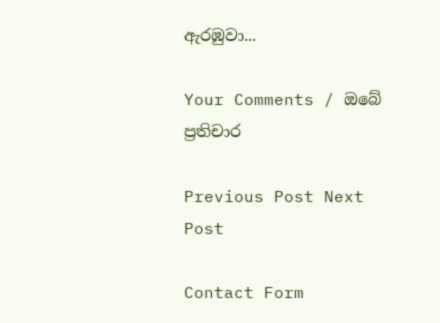ඇරඹුවා...

Your Comments / ඔබේ ප්‍රතිචාර

Previous Post Next Post

Contact Form